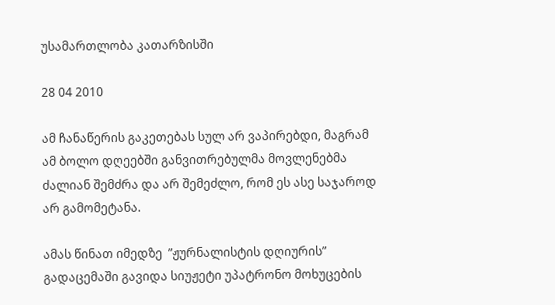უსამართლობა კათარზისში

28 04 2010

ამ ჩანაწერის გაკეთებას სულ არ ვაპირებდი, მაგრამ ამ ბოლო დღეებში განვითრებულმა მოვლენებმა ძალიან შემძრა და არ შემეძლო, რომ ეს ასე საჯაროდ არ გამომეტანა.

ამას წინათ იმედზე  ”ჟურნალისტის დღიურის” გადაცემაში გავიდა სიუჟეტი უპატრონო მოხუცების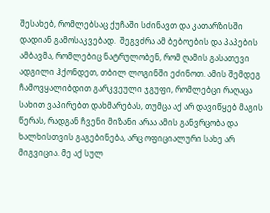შესახებ, რომლებსაც ქუჩაში სძინავთ და კათარზისში დადიან გამოსაკვებად.  შეგვძრა ამ ბებოების და პაპების ამბავმა, რომლებიც ნატრულობენ, რომ ღამის გასათევი ადგილი ჰქონდეთ, თბილ ლოგინში ეძინოთ. ამის შემდეგ ჩამოვყალიბდით გარკვეული ჯგუფი, რომლებცი რაღაცა სახით ვაპირებთ დახმარებას, თუმცა აქ არ დავიწყებ მაგის წერას, რადგან ჩვენი მიზანი არაა ამის განვრცობა და ხალხისთვის გაგებინება, არც ოფიციალური სახე არ მიგვიცია. მე აქ სულ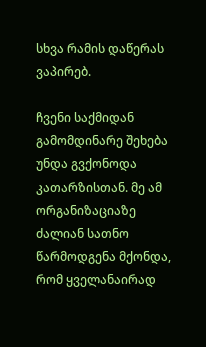სხვა რამის დაწერას ვაპირებ.

ჩვენი საქმიდან გამომდინარე შეხება უნდა გვქონოდა კათარზისთან. მე ამ ორგანიზაციაზე ძალიან სათნო წარმოდგენა მქონდა, რომ ყველანაირად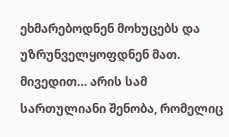ეხმარებოდნენ მოხუცებს და უზრუნველყოფდნენ მათ. მივედით… არის სამ სართულიანი შენობა, რომელიც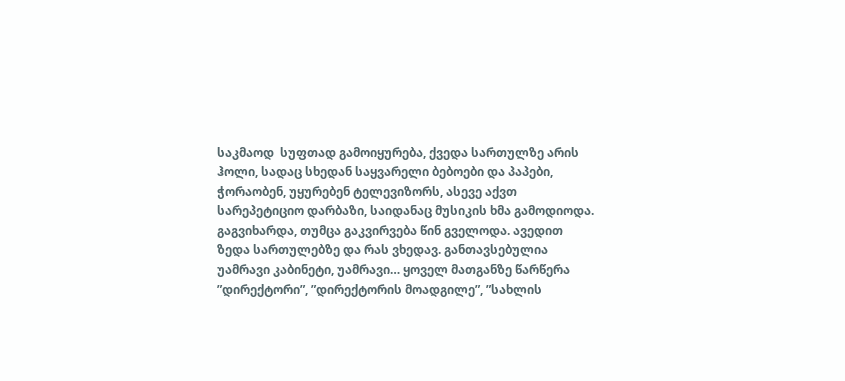საკმაოდ  სუფთად გამოიყურება, ქვედა სართულზე არის ჰოლი, სადაც სხედან საყვარელი ბებოები და პაპები, ჭორაობენ, უყურებენ ტელევიზორს, ასევე აქვთ სარეპეტიციო დარბაზი, საიდანაც მუსიკის ხმა გამოდიოდა. გაგვიხარდა, თუმცა გაკვირვება წინ გველოდა. ავედით ზედა სართულებზე და რას ვხედავ. განთავსებულია უამრავი კაბინეტი, უამრავი… ყოველ მათგანზე წარწერა ”დირექტორი”, ”დირექტორის მოადგილე”, ”სახლის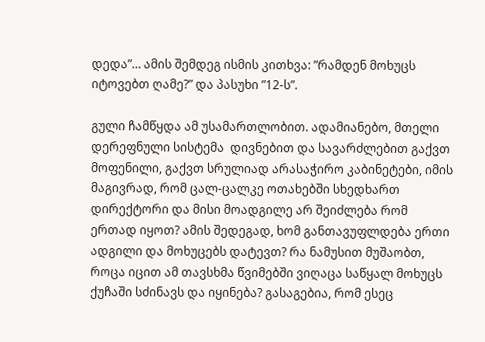დედა”… ამის შემდეგ ისმის კითხვა: ”რამდენ მოხუცს იტოვებთ ღამე?” და პასუხი ”12-ს”.

გული ჩამწყდა ამ უსამართლობით. ადამიანებო, მთელი დერეფნული სისტემა  დივნებით და სავარძლებით გაქვთ მოფენილი, გაქვთ სრულიად არასაჭირო კაბინეტები, იმის მაგივრად, რომ ცალ-ცალკე ოთახებში სხედხართ დირექტორი და მისი მოადგილე არ შეიძლება რომ ერთად იყოთ? ამის შედეგად, ხომ განთავუფლდება ერთი ადგილი და მოხუცებს დატევთ? რა ნამუსით მუშაობთ, როცა იცით ამ თავსხმა წვიმებში ვიღაცა საწყალ მოხუცს ქუჩაში სძინავს და იყინება? გასაგებია, რომ ესეც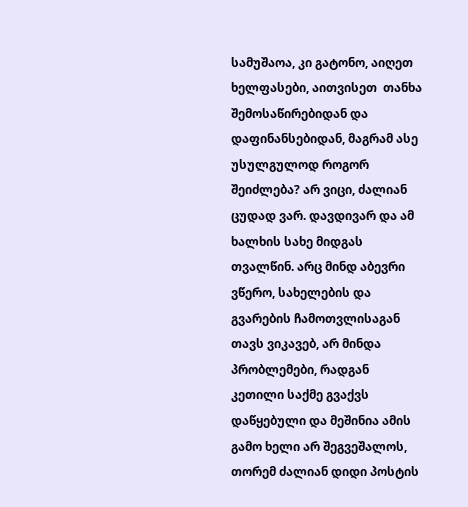სამუშაოა, კი გატონო, აიღეთ ხელფასები, აითვისეთ  თანხა შემოსაწირებიდან და დაფინანსებიდან, მაგრამ ასე უსულგულოდ როგორ შეიძლება? არ ვიცი, ძალიან ცუდად ვარ. დავდივარ და ამ ხალხის სახე მიდგას თვალწინ. არც მინდ აბევრი ვწერო, სახელების და გვარების ჩამოთვლისაგან თავს ვიკავებ, არ მინდა პრობლემები, რადგან კეთილი საქმე გვაქვს დაწყებული და მეშინია ამის გამო ხელი არ შეგვეშალოს, თორემ ძალიან დიდი პოსტის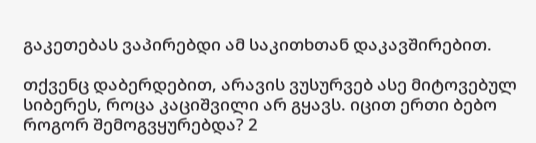გაკეთებას ვაპირებდი ამ საკითხთან დაკავშირებით.

თქვენც დაბერდებით, არავის ვუსურვებ ასე მიტოვებულ სიბერეს, როცა კაციშვილი არ გყავს. იცით ერთი ბებო როგორ შემოგვყურებდა? 2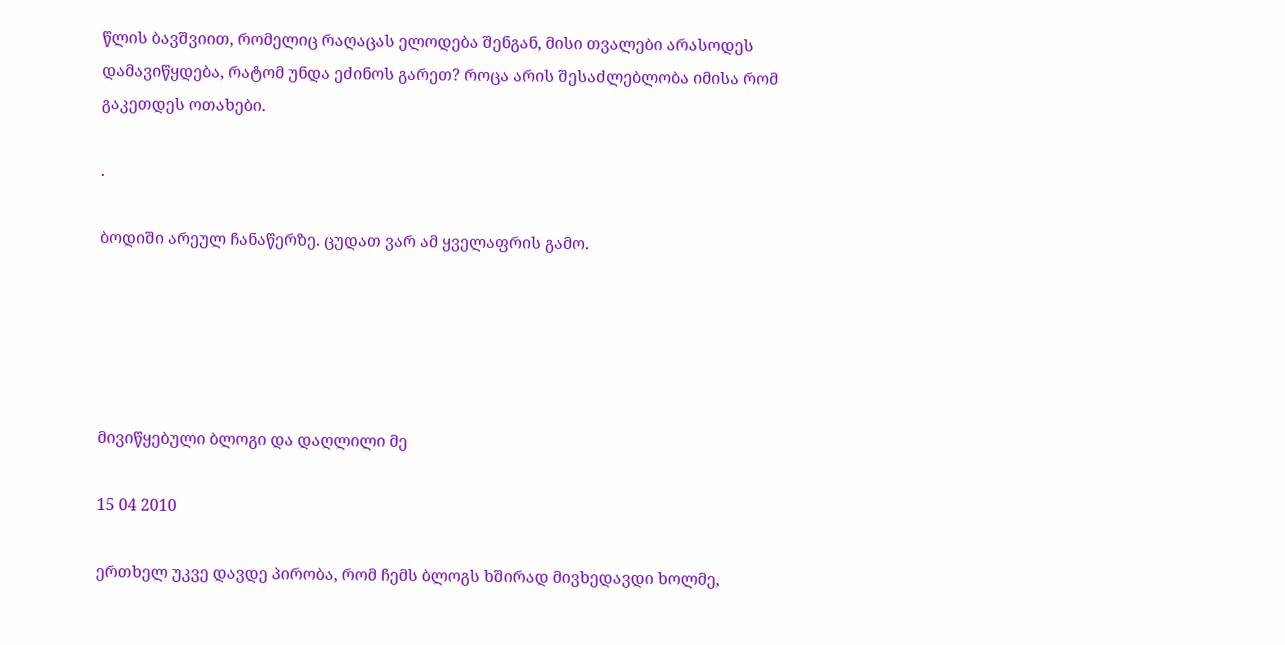წლის ბავშვიით, რომელიც რაღაცას ელოდება შენგან, მისი თვალები არასოდეს დამავიწყდება, რატომ უნდა ეძინოს გარეთ? როცა არის შესაძლებლობა იმისა რომ გაკეთდეს ოთახები.

.

ბოდიში არეულ ჩანაწერზე. ცუდათ ვარ ამ ყველაფრის გამო.





მივიწყებული ბლოგი და დაღლილი მე

15 04 2010

ერთხელ უკვე დავდე პირობა, რომ ჩემს ბლოგს ხშირად მივხედავდი ხოლმე,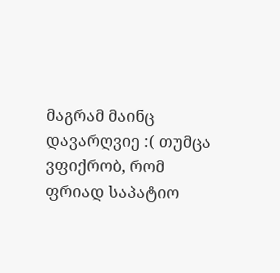მაგრამ მაინც დავარღვიე :( თუმცა ვფიქრობ, რომ ფრიად საპატიო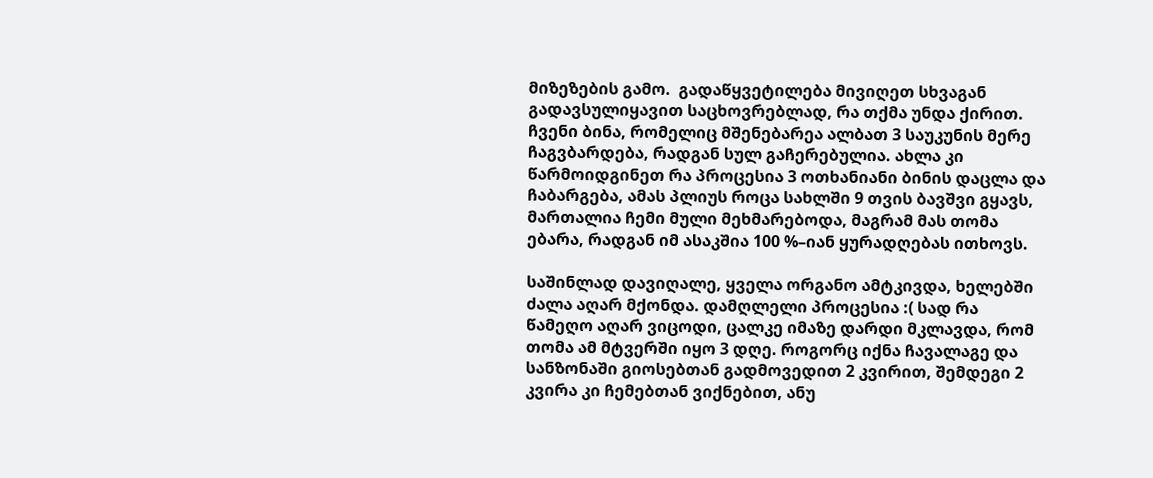მიზეზების გამო.  გადაწყვეტილება მივიღეთ სხვაგან გადავსულიყავით საცხოვრებლად, რა თქმა უნდა ქირით. ჩვენი ბინა, რომელიც მშენებარეა ალბათ 3 საუკუნის მერე ჩაგვბარდება, რადგან სულ გაჩერებულია. ახლა კი წარმოიდგინეთ რა პროცესია 3 ოთხანიანი ბინის დაცლა და ჩაბარგება, ამას პლიუს როცა სახლში 9 თვის ბავშვი გყავს, მართალია ჩემი მული მეხმარებოდა, მაგრამ მას თომა ებარა, რადგან იმ ასაკშია 100 %–იან ყურადღებას ითხოვს.

საშინლად დავიღალე, ყველა ორგანო ამტკივდა, ხელებში ძალა აღარ მქონდა. დამღლელი პროცესია :( სად რა წამეღო აღარ ვიცოდი, ცალკე იმაზე დარდი მკლავდა, რომ თომა ამ მტვერში იყო 3 დღე. როგორც იქნა ჩავალაგე და სანზონაში გიოსებთან გადმოვედით 2 კვირით, შემდეგი 2 კვირა კი ჩემებთან ვიქნებით, ანუ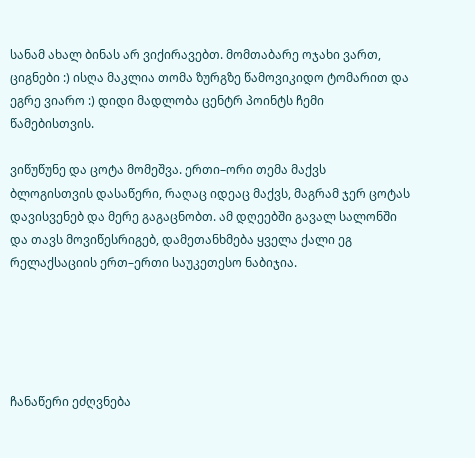სანამ ახალ ბინას არ ვიქირავებთ. მომთაბარე ოჯახი ვართ, ციგნები :) ისღა მაკლია თომა ზურგზე წამოვიკიდო ტომარით და ეგრე ვიარო :) დიდი მადლობა ცენტრ პოინტს ჩემი წამებისთვის.

ვიწუწუნე და ცოტა მომეშვა. ერთი–ორი თემა მაქვს ბლოგისთვის დასაწერი, რაღაც იდეაც მაქვს, მაგრამ ჯერ ცოტას დავისვენებ და მერე გაგაცნობთ. ამ დღეებში გავალ სალონში და თავს მოვიწესრიგებ, დამეთანხმება ყველა ქალი ეგ რელაქსაციის ერთ–ერთი საუკეთესო ნაბიჯია.





ჩანაწერი ეძღვნება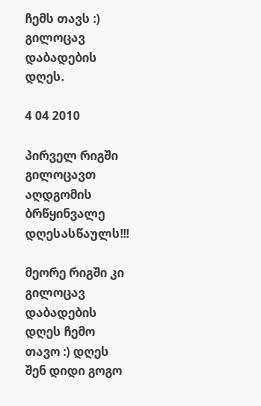ჩემს თავს :) გილოცავ დაბადების დღეს.

4 04 2010

პირველ რიგში გილოცავთ აღდგომის ბრწყინვალე დღესასწაულს!!!

მეორე რიგში კი გილოცავ დაბადების დღეს ჩემო თავო :) დღეს შენ დიდი გოგო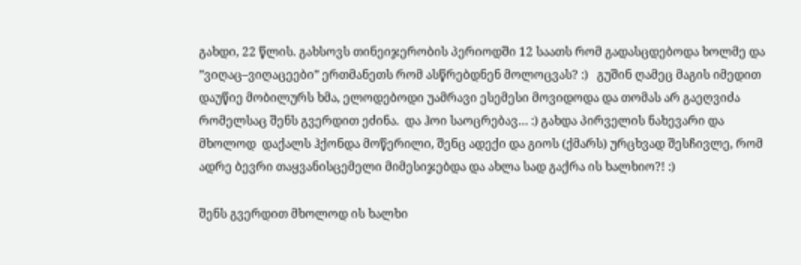გახდი, 22 წლის. გახსოვს თინეიჯერობის პერიოდში 12 საათს რომ გადასცდებოდა ხოლმე და ”ვიღაც–ვიღაცეები” ერთმანეთს რომ ასწრებდნენ მოლოცვას? :)   გუშინ ღამეც მაგის იმედით დაუწიე მობილურს ხმა, ელოდებოდი უამრავი ესემესი მოვიდოდა და თომას არ გაეღვიძა რომელსაც შენს გვერდით ეძინა.  და ჰოი საოცრებავ… :) გახდა პირველის ნახევარი და მხოლოდ  დაქალს ჰქონდა მოწერილი, შენც ადექი და გიოს (ქმარს) ურცხვად შესჩივლე, რომ ადრე ბევრი თაყვანისცემელი მიმესიჯებდა და ახლა სად გაქრა ის ხალხიო?! :)

შენს გვერდით მხოლოდ ის ხალხი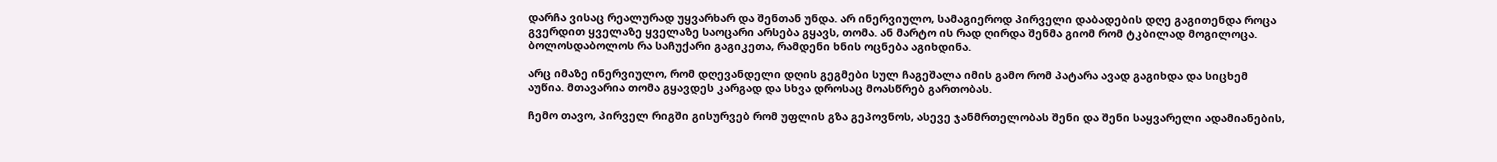დარჩა ვისაც რეალურად უყვარხარ და შენთან უნდა. არ ინერვიულო, სამაგიეროდ პირველი დაბადების დღე გაგითენდა როცა გვერდით ყველაზე ყველაზე საოცარი არსება გყავს, თომა. ან მარტო ის რად ღირდა შენმა გიომ რომ ტკბილად მოგილოცა. ბოლოსდაბოლოს რა საჩუქარი გაგიკეთა, რამდენი ხნის ოცნება აგიხდინა.

არც იმაზე ინერვიულო, რომ დღევანდელი დღის გეგმები სულ ჩაგეშალა იმის გამო რომ პატარა ავად გაგიხდა და სიცხემ აუწია. მთავარია თომა გყავდეს კარგად და სხვა დროსაც მოასწრებ გართობას.

ჩემო თავო, პირველ რიგში გისურვებ რომ უფლის გზა გეპოვნოს, ასევე ჯანმრთელობას შენი და შენი საყვარელი ადამიანების,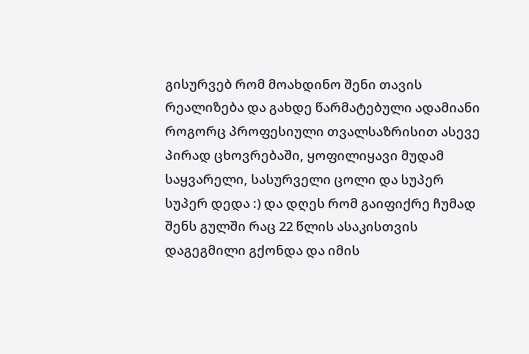გისურვებ რომ მოახდინო შენი თავის რეალიზება და გახდე წარმატებული ადამიანი როგორც პროფესიული თვალსაზრისით ასევე პირად ცხოვრებაში, ყოფილიყავი მუდამ საყვარელი, სასურველი ცოლი და სუპერ სუპერ დედა :) და დღეს რომ გაიფიქრე ჩუმად შენს გულში რაც 22 წლის ასაკისთვის დაგეგმილი გქონდა და იმის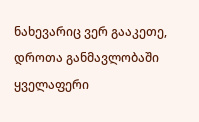ნახევარიც ვერ გააკეთე, დროთა განმავლობაში ყველაფერი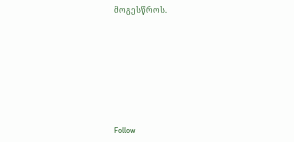მოგესწროს.








Follow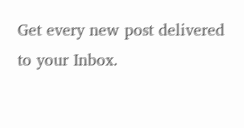Get every new post delivered to your Inbox.